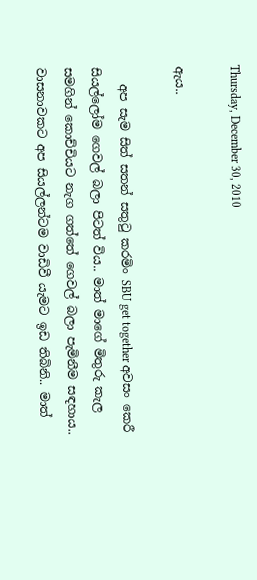Thursday, December 30, 2010

ඇය..

   අප සැම සිත් සතන් සතුටු කරමිං SBU get together අවසං කෙරී සියල්ලෝම ගෙවල් බලා පිටත් විය.. මාත් මාගේ මිතුරු කැල සමගින් කොච්චියට නැග ගත්තේ ගෙවල් බලා පැමිනීම සඳහාය.. වාසනාවකට අප සියල්ලන්ටම වාඩිවී යැමට ඉඩ තිබිනි.. මාත්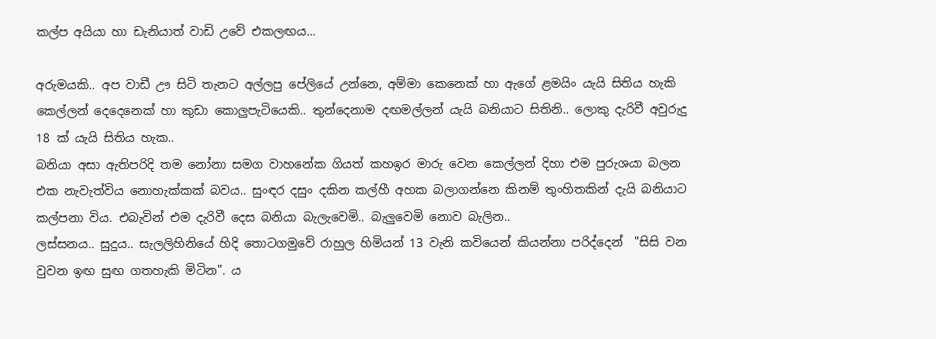කල්ප අයියා හා ඩැනියාත් වාඩි උවේ එකලඟය...

අරුමයකි.. අප වාඩී ඌ සිටි තැනට අල්ලපු පේලියේ උන්නෙ, අම්මා කෙනෙක් හා ඇගේ ළමයිං යැයි සිතිය හැකි කෙල්ලන් දෙදෙනෙක් හා කුඩා කොලුපැටියෙකි.. තුන්දෙනාම දඟමල්ලන් යැයි බනියාට සිතිනි.. ලොකු දැරිවී අවුරුදු 18 ක් යැයි සිතිය හැක..
බනියා අසා ඇතිපරිදි තම නෝනා සමග වාහනේක ගියත් කහඉර මාරු වෙන කෙල්ලන් දිහා එම පුරුශයා බලන එක නැවැත්විය නොහැක්කක් බවය.. සුංඳර දසුං දකින කල්හී අහක බලාගන්නෙ කිනම් තුංහිතකින් දැයි බනියාට කල්පනා විය. එබැවින් එම දැරිවී දෙස බනියා බැලැවෙමි.. බැලුවෙමි නොව බැලින..
ලස්සනය.. සුදුය.. සැලලිහිනියේ හිදි තොටගමුවේ රාහුල හිමියන් 13 වැනි කවියෙන් කියන්නා පරිද්දෙන්  "සිසි වන වුවන ඉඟ සුඟ ගතහැකි මිටින". ය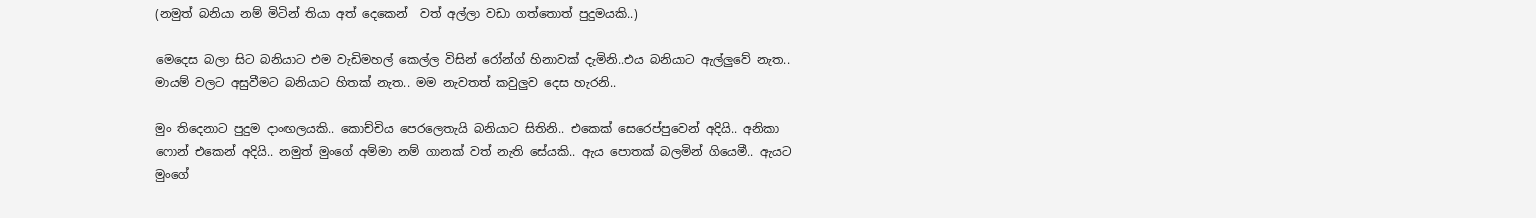(නමුත් බනියා නම් මිටින් තියා අත් දෙකෙන්  වත් අල්ලා වඩා ගත්තොත් පුදුමයකි..)

මෙදෙස බලා සිට බනියාට එම වැඩිමහල් කෙල්ල විසින් රෝන්ග් හිනාවක් දැමිනි..එය බනියාට ඇල්ලුවේ නැත.. මායම් වලට අසුවීමට බනියාට හිතක් නැත.. මම නැවතත් කවුලුව දෙස හැරනි..

මුං තිදෙනාට පුදුම දාංඟලයකි.. කොච්චිය පෙරලෙතැයි බනියාට සිතිනි.. එකෙක් සෙරෙප්පුවෙන් අදියි.. අනිකා ෆොන් එකෙන් අදියි.. නමුත් මුංගේ අම්මා නම් ගානක් වත් නැති සේයකි.. ඇය පොතක් බලමින් ගියෙමී.. ඇයට මුංගේ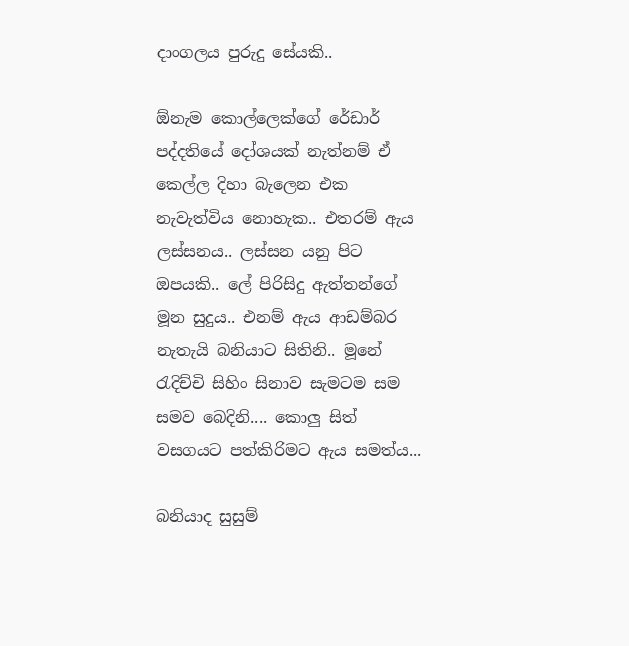දාංගලය පුරුදු සේයකි..

ඕනැම කොල්ලෙක්ගේ රේඩාර් පද්දතියේ දෝශයක් නැත්නම් ඒ කෙල්ල දිහා බැලෙන එක නැවැත්විය නොහැක.. එතරම් ඇය ලස්සනය.. ලස්සන යනු පිට ඔපයකි.. ලේ පිරිසිදු ඇත්තන්ගේ මූන සුදුය.. එනම් ඇය ආඩම්බර නැතැයි බනියාට සිතිනි.. මූනේ රැදිච්චි සිහිං සිනාව සැමටම සම සමව බෙදිනි.... කොලු සිත් වසගයට පත්කිරිමට ඇය සමත්ය...

බනියාද සුසුම්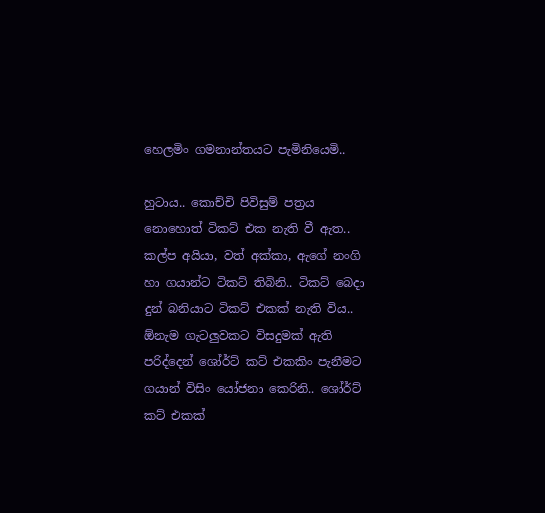හෙලමිං ගමනාන්තයට පැමිනියෙමි..

හුටාය.. කොච්චි පිවිසුම් පත්‍රය නොහොත් ටිකට් එක නැති වී ඇත.. කල්ප අයියා, වත් අක්කා, ඇගේ නංගි හා ගයාන්ට ටිකට් තිබිනි.. ටිකට් බෙදා දුන් බනියාට ටිකට් එකක් නැති විය.. ඕනැම ගැටලුවකට විසදුමක් ඇති පරිද්දෙන් ශෝර්ට් කට් එකකිං පැනීමට ගයාන් විසිං යෝජනා කෙරිනි.. ශෝර්ට් කට් එකක්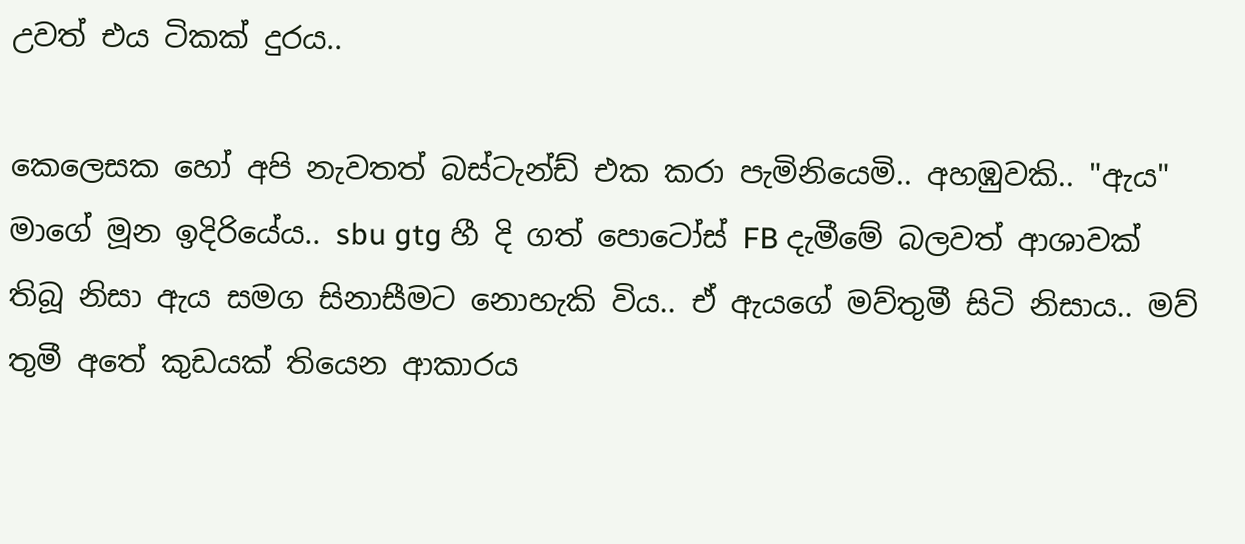උවත් එය ටිකක් දුරය..

කෙලෙසක හෝ අපි නැවතත් බස්ටැන්ඩ් එක කරා පැමිනියෙමි.. අහඹුවකි.. "ඇය" මාගේ මූන ඉදිරියේය.. sbu gtg හී දි ගත් පොටෝස් FB දැමීමේ බලවත් ආශාවක් තිබූ නිසා ඇය සමග සිනාසීමට නොහැකි විය.. ඒ ඇයගේ මව්තුමී සිටි නිසාය.. මව් තුමී අතේ කුඩයක් තියෙන ආකාරය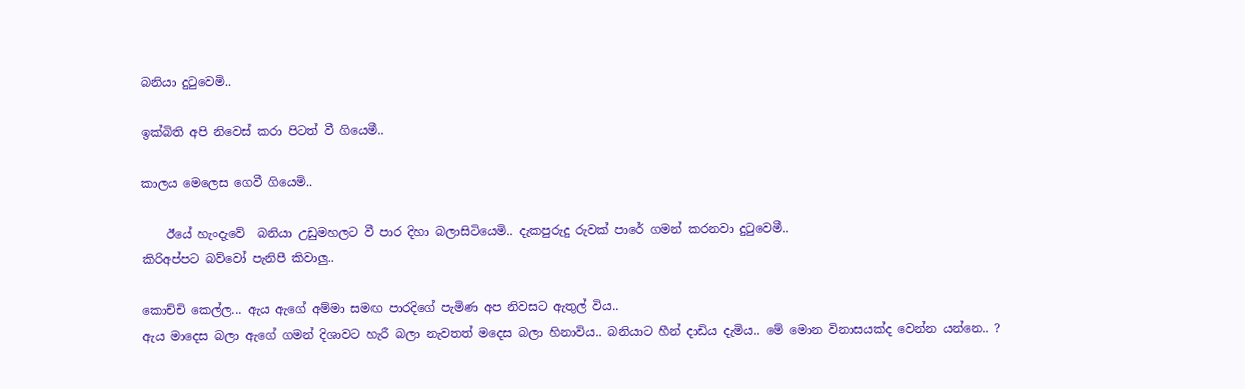බනියා දුටුවෙමි..

ඉක්බිති අපි නිවෙස් කරා පිටත් වී ගියෙමී..

කාලය මෙලෙස ගෙවී ගියෙමි..

    ඊයේ හැංදැවේ  බනියා උඩුමහලට වී පාර දිහා බලාසිටියෙමි.. දැකපුරුදු රුවක් පාරේ ගමන් කරනවා දුටුවෙමී..
කිරිඅප්පට බව්වෝ පැනිපී කිවාලු..

කොච්චි කෙල්ල... ඇය ඇගේ අම්මා සමඟ පාරදිගේ පැමිණ අප නිවසට ඇතුල් විය..
ඇය මාදෙස බලා ඇගේ ගමන් දිශාවට හැරී බලා නැවතත් මදෙස බලා හිනාවිය.. බනියාට හීන් දාඩිය දැමිය.. මේ මොන විනාසයක්ද වෙන්න යන්නෙ.. ?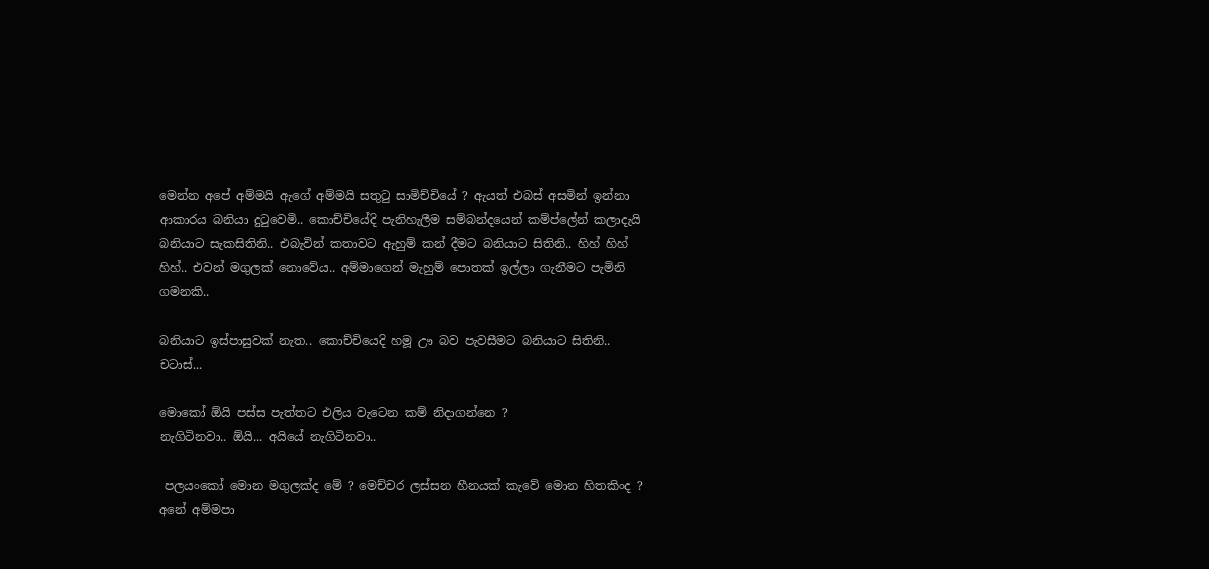මෙන්න අපේ අම්මයි ඇගේ අම්මයි සතුටු සාමිච්චියේ ? ඇයත් එබස් අසමින් ඉන්නා ආකාරය බනියා දුටුවෙමි.. කොච්චියේදි පැනිහැලීම සම්බන්දයෙන් කම්ප්ලේන් කලාදැයි බනියාට සැකසිතිනි.. එබැවින් කතාවට ඇහුම් කන් දීමට බනියාට සිතිනි.. හිහ් හිහ් හිහ්.. එවන් මගුලක් නොවේය.. අම්මාගෙන් මැහුම් පොතක් ඉල්ලා ගැනීමට පැමිනි ගමනකි..

බනියාට ඉස්පාසුවක් නැත.. කොච්චියෙදි හමූ ඌ බව පැවසීමට බනියාට සිතිනි..
චටාස්...

මොකෝ ඕයි පස්ස පැත්තට එලිය වැටෙන කම් නිදාගන්නෙ ?
නැගිටිනවා.. ඕයි... අයියේ නැගිටිනවා..

 පලයංකෝ මොන මගුලක්ද මේ ? මෙච්චර ලස්සන හීනයක් කැවේ මොන හිතකිංද ? අනේ අම්මපා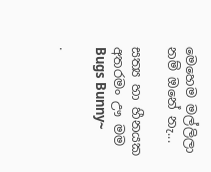මෙහෙම මල්ලිලා නම් ඔනේ නැ...

සත්‍ය හා හීනයක අතරමං ඌ මම
Bugs Bunny~

.